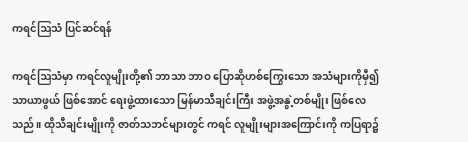ကရင်ဩသံ ပြင်ဆင်ရန်

ကရင်ဩသံမှာ ကရင်လူမျိုးတို့၏ ဘာသာ ဘာဝ ပြောဆိုဟစ်ကြွေးသော အသံများကိုမှီ၍ သာယာဖွယ် ဖြစ်အောင် ရေးဖွဲ့ထားသော မြန်မာသီချင်းကြီး အဖွဲ့အနွဲ့တစ်မျိုး ဖြစ်လေသည်။ ထိုသီချင်းမျိုးကို ဇာတ်သဘင်များတွင် ကရင် လူမျိုးများအကြောင်းကို ကပြရာ၌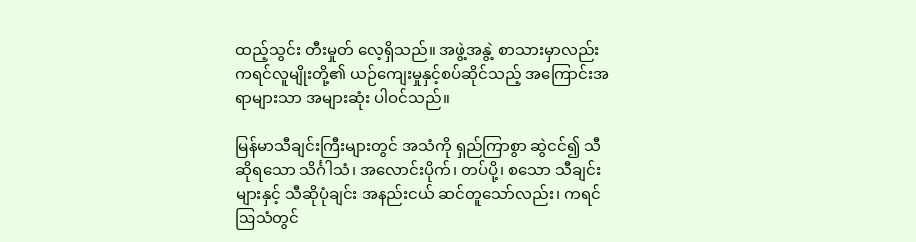ထည့်သွင်း တီးမှုတ် လေ့ရှိသည်။ အဖွဲ့အနွဲ့ စာသားမှာလည်း ကရင်လူမျိုးတို့၏ ယဉ်ကျေးမှုနှင့်စပ်ဆိုင်သည့် အကြောင်းအရာများသာ အများဆုံး ပါဝင်သည်။

မြန်မာသီချင်းကြီးများတွင် အသံကို ရှည်ကြာစွာ ဆွဲငင်၍ သီဆိုရသော သိင်္ဂါသံ၊ အလောင်းပိုက်၊ တပ်ပို့၊ စသော သီချင်း များနှင့် သီဆိုပုံချင်း အနည်းငယ် ဆင်တူသော်လည်း၊ ကရင် ဩသံတွင်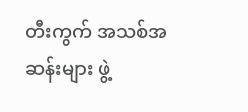တီးကွက် အသစ်အဆန်းများ ဖွဲ့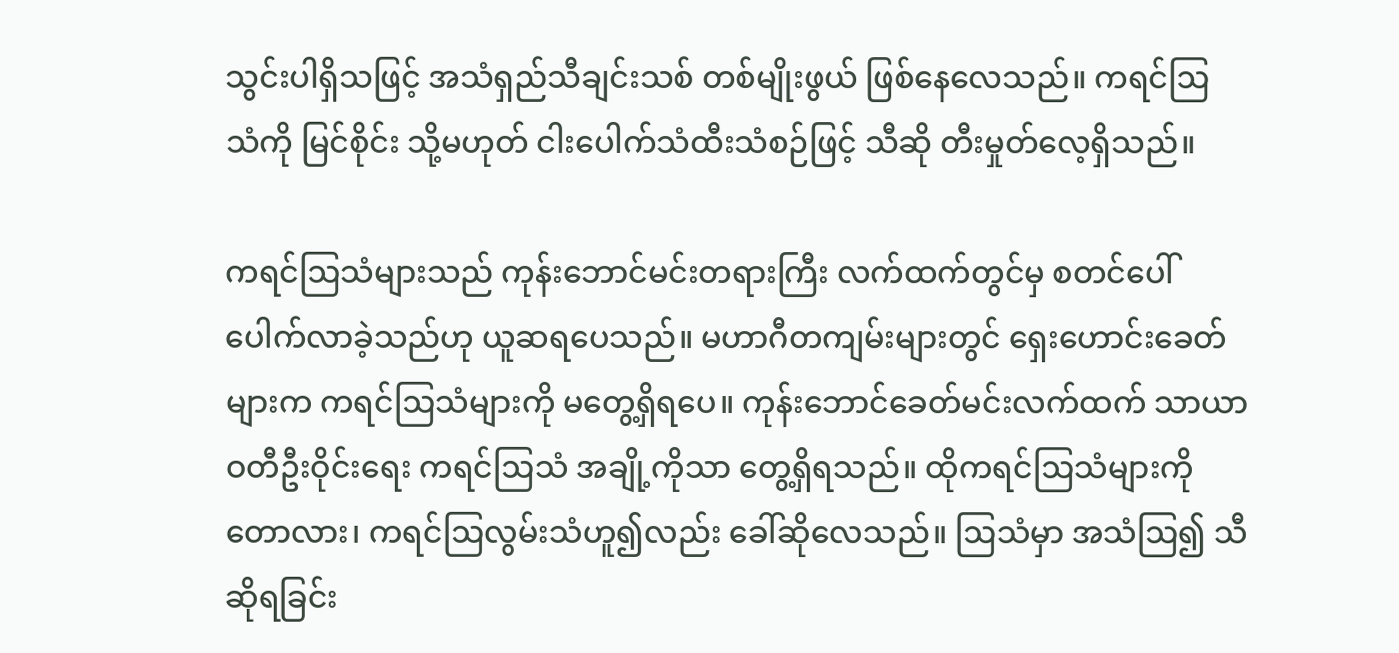သွင်းပါရှိသဖြင့် အသံရှည်သီချင်းသစ် တစ်မျိုးဖွယ် ဖြစ်နေလေသည်။ ကရင်ဩ သံကို မြင်စိုင်း သို့မဟုတ် ငါးပေါက်သံထီးသံစဉ်ဖြင့် သီဆို တီးမှုတ်လေ့ရှိသည်။

ကရင်ဩသံများသည် ကုန်းဘောင်မင်းတရားကြီး လက်ထက်တွင်မှ စတင်ပေါ်ပေါက်လာခဲ့သည်ဟု ယူဆရပေသည်။ မဟာဂီတကျမ်းများတွင် ရှေးဟောင်းခေတ်များက ကရင်ဩသံများကို မတွေ့ရှိရပေ။ ကုန်းဘောင်ခေတ်မင်းလက်ထက် သာယာဝတီဦးဝိုင်းရေး ကရင်ဩသံ အချို့ကိုသာ တွေ့ရှိရသည်။ ထိုကရင်ဩသံများကို တောလား၊ ကရင်ဩလွမ်းသံဟူ၍လည်း ခေါ်ဆိုလေသည်။ ဩသံမှာ အသံဩ၍ သီဆိုရခြင်း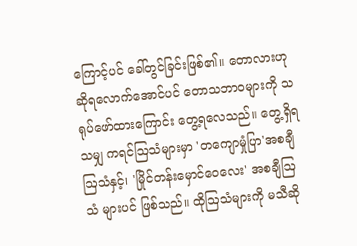ကြောင့်ပင် ခေါ်တွင်ခြင်းဖြစ်၏။ တောလားဟု ဆိုရလောက်အောင်ပင် တောသဘာဝများကို သရုပ်ဖော်ထားကြောင်း တွေ့ရလေသည်။ တွေ့ရှိရသမျှ ကရင်ဩသံများမှာ 'တကျောမှုံပြာ'အစချီ ဩသံနှင့်၊ 'မြိုင်တန်းမှောင်ဝေလေး' အစချီဩသံ များပင် ဖြစ်သည်။ ထိုဩသံများကို မသီဆို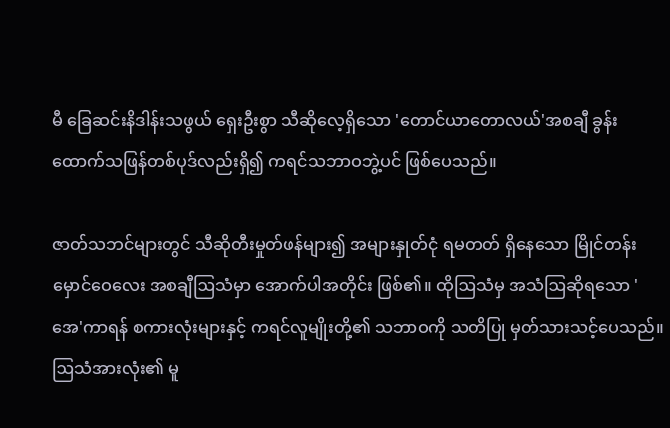မီ ခြေဆင်းနိဒါန်းသဖွယ် ရှေးဦးစွာ သီဆိုလေ့ရှိသော 'တောင်ယာတောလယ်'အစချီ ခွန်းထောက်သဖြန်တစ်ပုဒ်လည်းရှိ၍ ကရင်သဘာဝဘွဲ့ပင် ဖြစ်ပေသည်။

ဇာတ်သဘင်များတွင် သီဆိုတီးမှုတ်ဖန်များ၍ အများနှုတ်ငုံ ရမတတ် ရှိနေသော မြိုင်တန်းမှောင်ဝေလေး အစချီဩသံမှာ အောက်ပါအတိုင်း ဖြစ်၏။ ထိုဩသံမှ အသံဩဆိုရသော 'အေ'ကာရန် စကားလုံးများနှင့် ကရင်လူမျိုးတို့၏ သဘာဝကို သတိပြု မှတ်သားသင့်ပေသည်။ ဩသံအားလုံး၏ မူ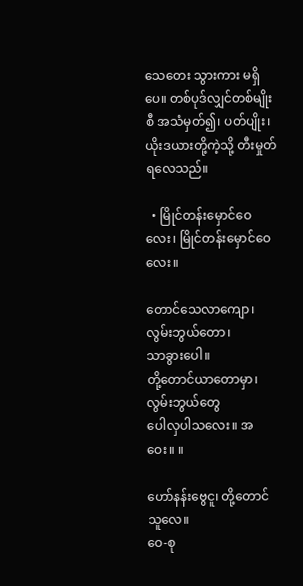သေတေး သွားကား မရှိပေ။ တစ်ပုဒ်လျှင်တစ်မျိုးစီ အသံမှတ်၍၊ ပတ်ပျိုး၊ ယိုးဒယားတို့ကဲ့သို့ တီးမှုတ်ရလေသည်။

  • မြိုင်တန်းမှောင်ဝေလေး၊ မြိုင်တန်းမှောင်ဝေလေး။

တောင်သေလာကျော၊ လွမ်းဘွယ်တော၊
သာခွားပေါ။
တို့တောင်ယာတောမှာ၊ လွမ်းဘွယ်တွေ
ပေါလှပါသလေး။ အဝေး။ ။

ဟော်နန်းဗွေငူ၊ တို့တောင်သူလေ။
ဝေ-စု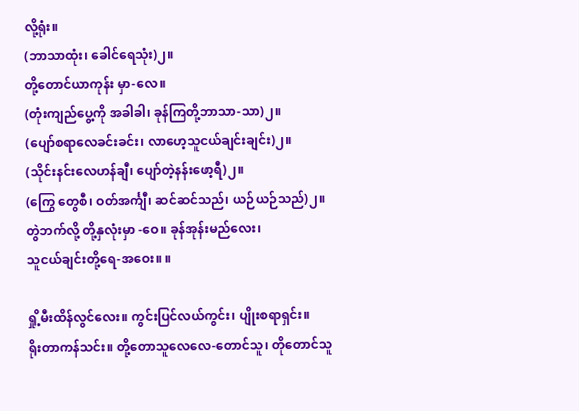လို့ရုံး။
(ဘာသာထုံး၊ ခေါင်ရေသုံး)၂။
တို့တောင်ယာကုန်း မှာ-လေ။
(တုံးကျည်ပွေ့ကို အခါခါ၊ ခုန်ကြတို့ဘာသာ-သာ)၂။
(ပျော်စရာလေခင်းခင်း၊ လာဟေ့သူငယ်ချင်းချင်း)၂။
(သိုင်းနင်းလေဟန်ချီ၊ ပျော်တဲ့နန်းဖော့ရီ)၂။
(ကြွေ တွေစီ၊ ဝတ်အင်္ကျီ၊ ဆင်ဆင်သည်၊ ယဉ်ယဉ်သည်)၂။
တွဲဘက်လို့ တို့နှလုံးမှာ -ဝေ။ ခုန်အုန်းမည်လေး၊
သူငယ်ချင်းတို့ရေ-အဝေး။ ။

ရှို့မီးထိန်လွင်လေး။ ကွင်းပြင်လယ်ကွင်း၊ ပျိုးစရာရှင်း။
ရိုးတာကန်သင်း။ တို့တောသူလေလေ-တောင်သူ၊ တိုတောင်သူ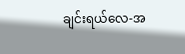ချင်းရယ်လေ-အ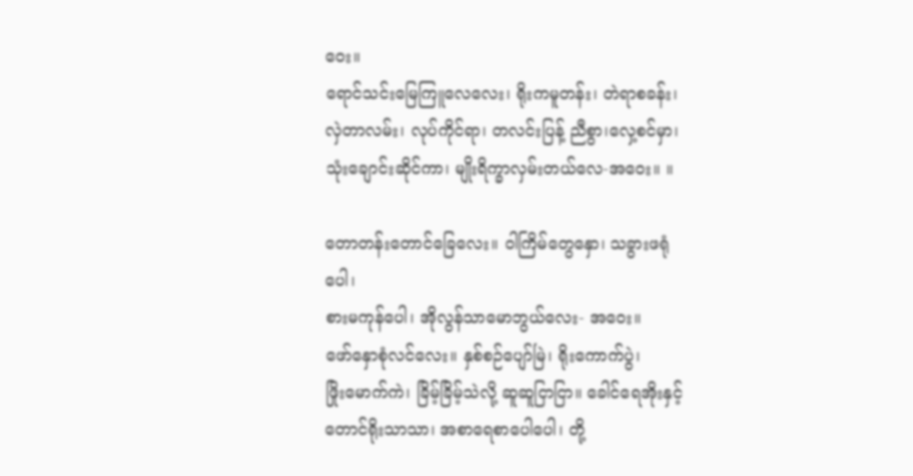ဝေး။
ရောင်သင်းမြေကြူလေလေး၊ ရိုးကမူတန်း၊ တဲရာစခန်း၊
လှဲတာလမ်း၊ လုပ်ကိုင်ရာ၊ တလင်းပြန့် ညီစွာ၊လှေ့စင်မှာ၊
သုံးချောင်းဆိုင်ကာ၊ မျိုးရိက္ခာလှမ်းတယ်လေ-အဝေး။ ။

တောတန်းတောင်ခြေလေး။ ဝါကြိမ်တွေနှော၊ သခွားဖရုံပေါ၊
စားမကုန်ပေါ၊ အိုလွန်သာမောဘွယ်လေး- အဝေး။
ဖော်နှောစုံလင်လေး။ နှစ်စဉ်ပျော်မြဲ၊ ရိုးကောက်ပွဲ၊
ဖြိုးမောက်ကဲ၊ ခြိမ့်ခြိမ့်သဲလို့ ဆူဆူငြာငြာ။ ခေါင်ရေအိုးနှင့်
တောင်ရိုးသာသာ၊ အစာရေစာပေါပေါ၊ တို့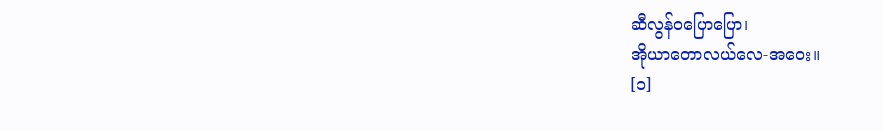ဆီလွန်ဝပြောပြော၊
အိုယာတောလယ်လေ-အဝေး။
[၁]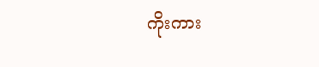ကိုးကား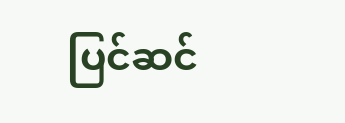ပြင်ဆင်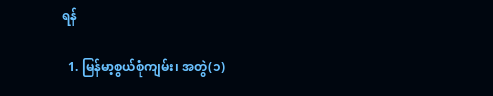ရန်

  1. မြန်မာ့စွယ်စုံကျမ်း၊ အတွဲ(၁)